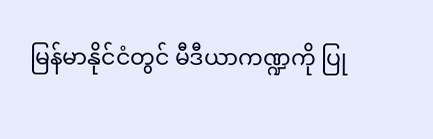မြန်မာနိုင်ငံတွင် မီဒီယာကဏ္ဍကို ပြု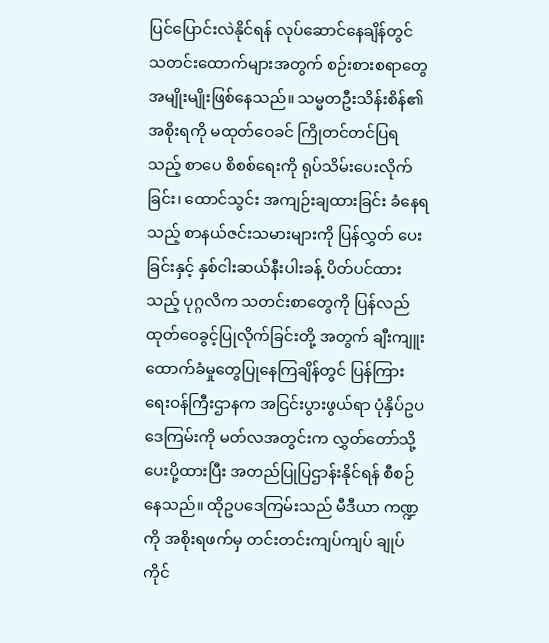ပြင်ပြောင်းလဲနိုင်ရန် လုပ်ဆောင်နေချိန်တွင် သတင်းထောက်များအတွက် စဉ်းစားစရာတွေ အမျိုးမျိုးဖြစ်နေသည်။ သမ္မတဦးသိန်းစိန်၏ အစိုးရကို မထုတ်ဝေခင် ကြိုတင်တင်ပြရသည့် စာပေ စိစစ်ရေးကို ရုပ်သိမ်းပေးလိုက်ခြင်း၊ ထောင်သွင်း အကျဉ်းချထားခြင်း ခံနေရသည့် စာနယ်ဇင်းသမားများကို ပြန်လွှတ် ပေးခြင်းနှင့် နှစ်ငါးဆယ်နီးပါးခန့် ပိတ်ပင်ထားသည့် ပုဂ္ဂလိက သတင်းစာတွေကို ပြန်လည်ထုတ်ဝေခွင့်ပြုလိုက်ခြင်းတို့ အတွက် ချီးကျူးထောက်ခံမှုတွေပြုနေကြချိန်တွင် ပြန်ကြားရေးဝန်ကြီးဌာနက အငြင်းပွားဖွယ်ရာ ပုံနှိပ်ဥပဒေကြမ်းကို မတ်လအတွင်းက လွှတ်တော်သို့ ပေးပို့ထားပြီး အတည်ပြုပြဌာန်းနိုင်ရန် စီစဉ်နေသည်။ ထိုဥပဒေကြမ်းသည် မီဒီယာ ကဏ္ဍကို အစိုးရဖက်မှ တင်းတင်းကျပ်ကျပ် ချုပ်ကိုင်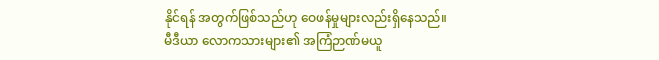နိုင်ရန် အတွက်ဖြစ်သည်ဟု ဝေဖန်မှုများလည်းရှိနေသည်။
မီဒီယာ လောကသားများ၏ အကြံဉာဏ်မယူ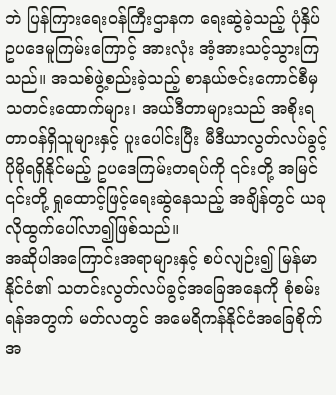ဘဲ ပြန်ကြားရေးဝန်ကြီးဌာနက ရေးဆွဲခဲ့သည့် ပုံနှိပ် ဥပဒေမူကြမ်းကြောင့် အားလုံး အံ့အားသင့်သွားကြသည်။ အသစ်ဖွဲ့စည်းခဲ့သည့် စာနယ်ဇင်းကောင်စီမှ သတင်းထောက်များ၊ အယ်ဒီတာများသည် အစိုးရ တာဝန်ရှိသူများနှင့် ပူးပေါင်းပြီး မီဒီယာလွတ်လပ်ခွင့် ပိုမိုရရှိနိုင်မည့် ဥပဒေကြမ်းတရပ်ကို ၎င်းတို့ အမြင် ၎င်းတို့ ရှုထောင့်ဖြင့်ရေးဆွဲနေသည့် အချိန်တွင် ယခုလိုထွက်ပေါ်လာ၍ဖြစ်သည်။
အဆိုပါအကြောင်းအရာများနှင့် စပ်လျဉ်း၍ မြန်မာနိုင်ငံ၏ သတင်းလွတ်လပ်ခွင့်အခြေအနေကို စုံစမ်းရန်အတွက် မတ်လတွင် အမေရိကန်နိုင်ငံအခြေစိုက် အ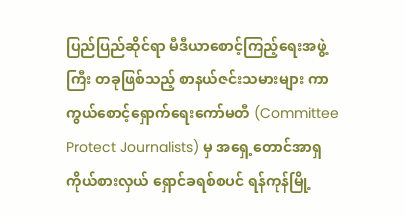ပြည်ပြည်ဆိုင်ရာ မီဒီယာစောင့်ကြည့်ရေးအဖွဲ့ကြီး တခုဖြစ်သည့် စာနယ်ဇင်းသမားများ ကာကွယ်စောင့်ရှောက်ရေးကော်မတီ (Committee Protect Journalists) မှ အရှေ့တောင်အာရှ ကိုယ်စားလှယ် ရှောင်ခရစ်စပင် ရန်ကုန်မြို့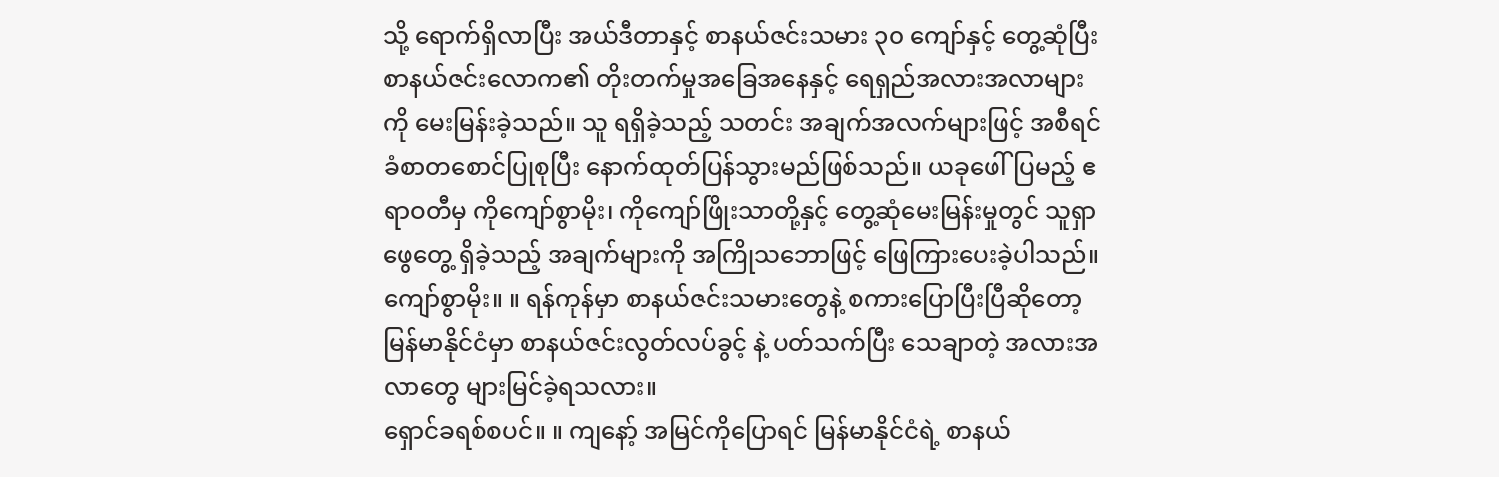သို့ ရောက်ရှိလာပြီး အယ်ဒီတာနှင့် စာနယ်ဇင်းသမား ၃၀ ကျော်နှင့် တွေ့ဆုံပြီး စာနယ်ဇင်းလောက၏ တိုးတက်မှုအခြေအနေနှင့် ရေရှည်အလားအလာများကို မေးမြန်းခဲ့သည်။ သူ ရရှိခဲ့သည့် သတင်း အချက်အလက်များဖြင့် အစီရင်ခံစာတစောင်ပြုစုပြီး နောက်ထုတ်ပြန်သွားမည်ဖြစ်သည်။ ယခုဖေါ်ပြမည့် ဧရာဝတီမှ ကိုကျော်စွာမိုး၊ ကိုကျော်ဖြိုးသာတို့နှင့် တွေ့ဆုံမေးမြန်းမှုတွင် သူရှာဖွေတွေ့ ရှိခဲ့သည့် အချက်များကို အကြိုသဘောဖြင့် ဖြေကြားပေးခဲ့ပါသည်။
ကျော်စွာမိုး။ ။ ရန်ကုန်မှာ စာနယ်ဇင်းသမားတွေနဲ့ စကားပြောပြီးပြီဆိုတော့ မြန်မာနိုင်ငံမှာ စာနယ်ဇင်းလွတ်လပ်ခွင့် နဲ့ ပတ်သက်ပြီး သေချာတဲ့ အလားအလာတွေ များမြင်ခဲ့ရသလား။
ရှောင်ခရစ်စပင်။ ။ ကျနော့် အမြင်ကိုပြောရင် မြန်မာနိုင်ငံရဲ့ စာနယ်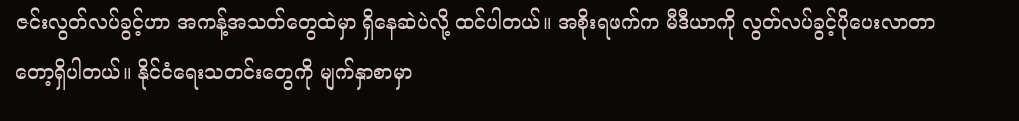ဇင်းလွတ်လပ်ခွင့်ဟာ အကန့်အသတ်တွေထဲမှာ ရှိနေဆဲပဲလို့ ထင်ပါတယ်။ အစိုးရဖက်က မီဒီယာကို လွတ်လပ်ခွင့်ပိုပေးလာတာတော့ရှိပါတယ်။ နိုင်ငံရေးသတင်းတွေကို မျက်နှာစာမှာ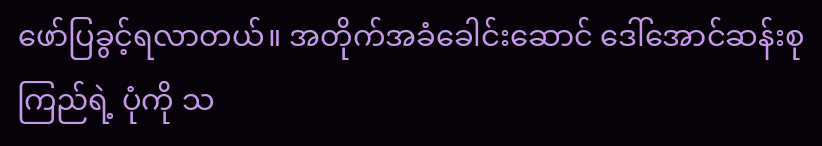ဖော်ပြခွင့်ရလာတယ်။ အတိုက်အခံခေါင်းဆောင် ဒေါ်အောင်ဆန်းစုကြည်ရဲ့ ပုံကို သ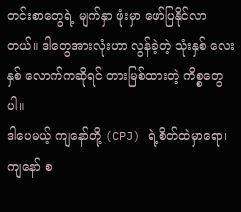တင်းစာတွေရဲ့ မျက်နှာ ဖုံးမှာ ဖော်ပြနိုင်လာတယ်။ ဒါတွေအားလုံးဟာ လွန်ခဲ့တဲ့ သုံးနှစ် လေးနှစ် လောက်ကဆိုရင် တားမြစ်ထားတဲ့ ကိစ္စတွေပါ။
ဒါပေမယ့် ကျနော်တို့ (CPJ) ရဲ့စိတ်ထဲမှာရော၊ ကျနော် စ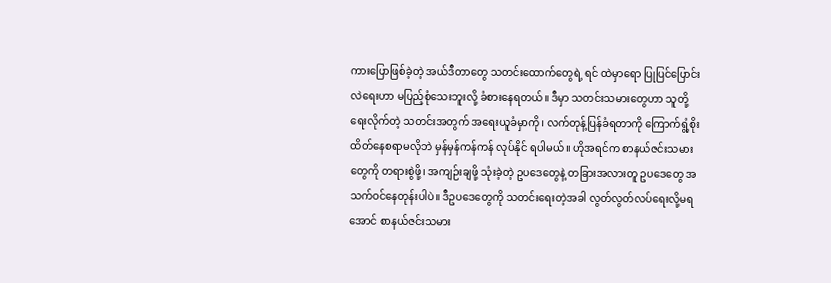ကားပြောဖြစ်ခဲ့တဲ့ အယ်ဒီတာတွေ သတင်းထောက်တွေရဲ့ ရင် ထဲမှာရော ပြုပြင်ပြောင်းလဲရေးဟာ မပြည့်စုံသေးဘူးလို့ ခံစားနေရတယ်။ ဒီမှာ သတင်းသမားတွေဟာ သူတို့ ရေးလိုက်တဲ့ သတင်းအတွက် အရေးယူခံမှာကို၊ လက်တုန့်ပြန်ခံရတာကို ကြောက်ရွံ့စိုးထိတ်နေစရာမလိုဘဲ မှန်မှန်ကန်ကန် လုပ်နိုင် ရပါမယ်။ ဟိုအရင်က စာနယ်ဇင်းသမားတွေကို တရားစွဲဖို့၊ အကျဉ်းချဖို့ သုံးခဲ့တဲ့ ဥပဒေတွေနဲ့ တခြားအလားတူ ဥပဒေတွေ အသက်ဝင်နေတုန်းပါပဲ။ ဒီဥပဒေတွေကို သတင်းရေးတဲ့အခါ လွတ်လွတ်လပ်ရေးလို့မရအောင် စာနယ်ဇင်းသမား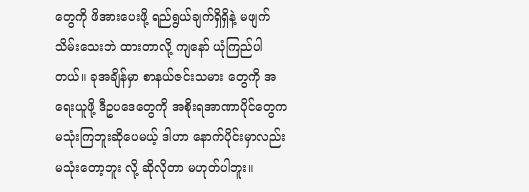တွေကို ဖိအားပေးဖို့ ရည်ရွယ်ချက်ရှိရှိနဲ့ မဖျက်သိမ်းသေးဘဲ ထားတာလို့ ကျနော် ယုံကြည်ပါတယ်။ ခုအချိန်မှာ စာနယ်ဇင်းသမား တွေကို အရေးယူဖို့ ဒီဥပဒေတွေကို အစိုးရအာဏာပိုင်တွေက မသုံးကြဘူးဆိုပေမယ့် ဒါဟာ နောက်ပိုင်းမှာလည်း မသုံးတော့ဘူး လို့ ဆိုလိုတာ မဟုတ်ပါဘူး။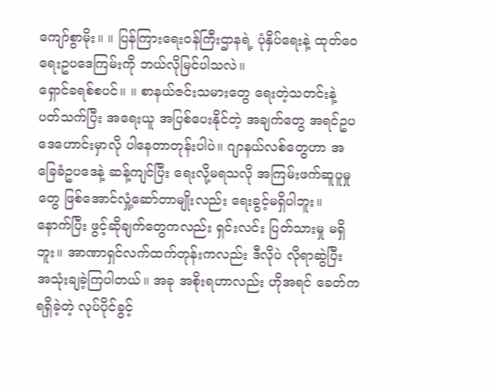ကျော်စွာမိုး။ ။ ပြန်ကြားရေးဝန်ကြီးဌာနရဲ့ ပုံနှိပ်ရေးနဲ့ ထုတ်ဝေရေးဥပဒေကြမ်းကို ဘယ်လိုမြင်ပါသလဲ။
ရှောင်ခရစ်စပင်။ ။ စာနယ်ဇင်းသမားတွေ ရေးတဲ့သတင်းနဲ့ ပတ်သက်ပြီး အရေးယူ အပြစ်ပေးနိုင်တဲ့ အချက်တွေ အရင်ဥပဒေဟောင်းမှာလို ပါနေတာတုန်းပါပဲ။ ဂျာနယ်လစ်တွေဟာ အခြေခံဥပဒေနဲ့ ဆန့်ကျင်ပြီး ရေးလို့မရသလို အကြမ်းဖက်ဆူပူမှုတွေ ဖြစ်အောင်လှုံ့ဆော်တာမျိုးလည်း ရေးခွင့်မရှိပါဘူး။ နောက်ပြီး ဖွင့်ဆိုချက်တွေကလည်း ရှင်းလင်း ပြတ်သားမှု မရှိဘူး။ အာဏာရှင်လက်ထက်တုန်းကလည်း ဒီလိုပဲ လိုရာဆွဲပြီး အသုံးချခဲ့ကြပါတယ်။ အခု အစိုးရဟာလည်း ဟိုအရင် ခေတ်ကရရှိခဲ့တဲ့ လုပ်ပိုင်ခွင့်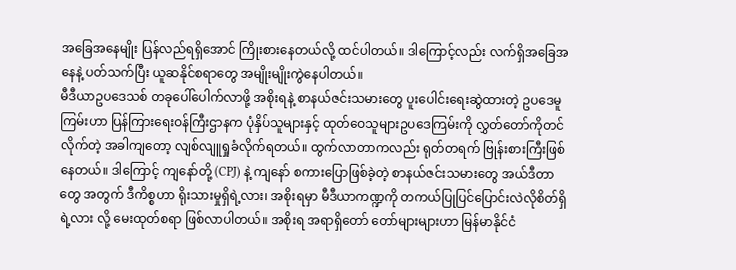အခြေအနေမျိုး ပြန်လည်ရရှိအောင် ကြိုးစားနေတယ်လို့ ထင်ပါတယ်။ ဒါကြောင့်လည်း လက်ရှိအခြေအနေနဲ့ ပတ်သက်ပြီး ယူဆနိုင်စရာတွေ အမျိုးမျိုးကွဲနေပါတယ်။
မီဒီယာဥပဒေသစ် တခုပေါ်ပေါက်လာဖို့ အစိုးရနဲ့ စာနယ်ဇင်းသမားတွေ ပူးပေါင်းရေးဆွဲထားတဲ့ ဥပဒေမူကြမ်းဟာ ပြန်ကြားရေးဝန်ကြီးဌာနက ပုံနှိပ်သူများနှင့် ထုတ်ဝေသူများဥပဒေကြမ်းကို လွှတ်တော်ကိုတင်လိုက်တဲ့ အခါကျတော့ လျစ်လျူရှုခံလိုက်ရတယ်။ ထွက်လာတာကလည်း ရုတ်တရက် ဗြုန်းစားကြီးဖြစ်နေတယ်။ ဒါကြောင့် ကျနော်တို့ (CPJ) နဲ့ ကျနော် စကားပြောဖြစ်ခဲ့တဲ့ စာနယ်ဇင်းသမားတွေ အယ်ဒီတာတွေ အတွက် ဒီကိစ္စဟာ ရိုးသားမှုရှိရဲ့လား၊ အစိုးရမှာ မီဒီယာကဏ္ဍကို တကယ်ပြုပြင်ပြောင်းလဲလိုစိတ်ရှိရဲ့လား လို့ မေးထုတ်စရာ ဖြစ်လာပါတယ်။ အစိုးရ အရာရှိတော် တော်များများဟာ မြန်မာနိုင်ငံ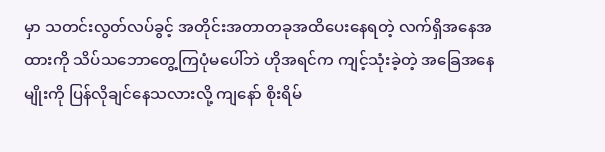မှာ သတင်းလွတ်လပ်ခွင့် အတိုင်းအတာတခုအထိပေးနေရတဲ့ လက်ရှိအနေအထားကို သိပ်သဘောတွေ့ကြပုံမပေါ်ဘဲ ဟိုအရင်က ကျင့်သုံးခဲ့တဲ့ အခြေအနေမျိုးကို ပြန်လိုချင်နေသလားလို့ ကျနော် စိုးရိမ်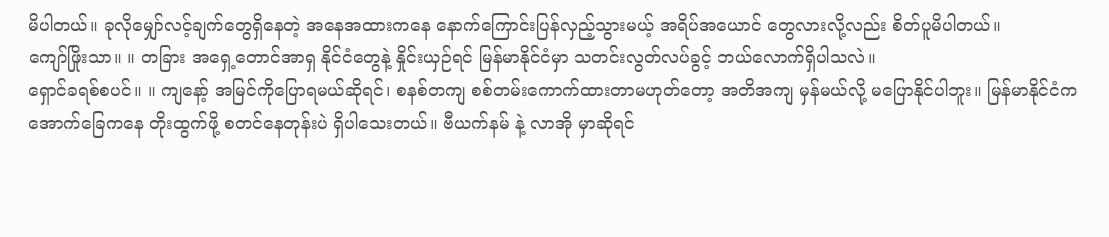မိပါတယ်။ ခုလိုမျှော်လင့်ချက်တွေရှိနေတဲ့ အနေအထားကနေ နောက်ကြောင်းပြန်လှည့်သွားမယ့် အရိပ်အယောင် တွေလားလို့လည်း စိတ်ပူမိပါတယ်။
ကျော်ဖြိုးသာ။ ။ တခြား အရှေ့တောင်အာရှ နိုင်ငံတွေနဲ့ နှိုင်းယှဉ်ရင် မြန်မာနိုင်ငံမှာ သတင်းလွတ်လပ်ခွင့် ဘယ်လောက်ရှိပါသလဲ။
ရှောင်ခရစ်စပင်။ ။ ကျနော့် အမြင်ကိုပြောရမယ်ဆိုရင်၊ စနစ်တကျ စစ်တမ်းကောက်ထားတာမဟုတ်တော့ အတိအကျ မှန်မယ်လို့ မပြောနိုင်ပါဘူး။ မြန်မာနိုင်ငံက အောက်ခြေကနေ တိုးထွက်ဖို့ စတင်နေတုန်းပဲ ရှိပါသေးတယ်။ ဗီယက်နမ် နဲ့ လာအို မှာဆိုရင်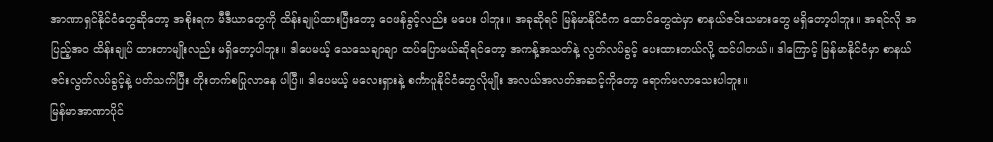အာဏာရှင်နိုင်ငံတွေဆိုတော့ အစိုးရက မီဒီယာတွေကို ထိန်းချုပ်ထားပြီးတော့ ဝေဖန်ခွင့်လည်း မပေး ပါဘူး။ အခုဆိုရင် မြန်မာနိုင်ငံက ထောင်တွေထဲမှာ စာနယ်ဇင်းသမားတွေ မရှိတော့ပါဘူး။ အရင်လို အပြည့်အ၀ ထိန်းချုပ် ထားတာမျိုးလည်း မရှိတော့ပါဘူး။ ဒါပေမယ့် သေသေချာချာ ထပ်ပြောမယ်ဆိုရင်တော့ အကန့်အသတ်နဲ့ လွတ်လပ်ခွင့် ပေးထားတယ်လို့ ထင်ပါတယ်။ ဒါကြောင့် မြန်မာနိုင်ငံမှာ စာနယ်ဇင်းလွတ်လပ်ခွင့်နဲ့ ပတ်သက်ပြီး တိုးတက်စပြုလာနေ ပါပြီ။ ဒါပေမယ့် မလေးရှားနဲ့ စင်္ကာပူနိုင်ငံတွေလိုမျိုး အလယ်အလတ်အဆင့်ကိုတော့ ရောက်မလာသေးပါဘူး။
မြန်မာအာဏာပိုင်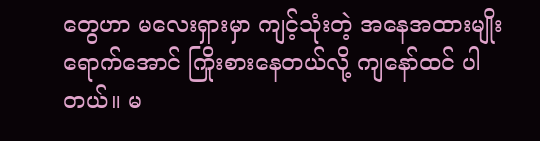တွေဟာ မလေးရှားမှာ ကျင့်သုံးတဲ့ အနေအထားမျိုးရောက်အောင် ကြိုးစားနေတယ်လို့ ကျနော်ထင် ပါတယ်။ မ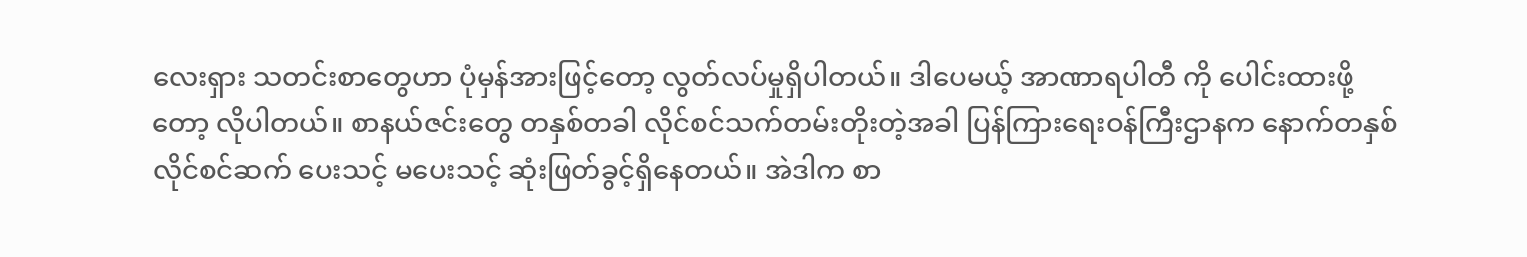လေးရှား သတင်းစာတွေဟာ ပုံမှန်အားဖြင့်တော့ လွတ်လပ်မှုရှိပါတယ်။ ဒါပေမယ့် အာဏာရပါတီ ကို ပေါင်းထားဖို့တော့ လိုပါတယ်။ စာနယ်ဇင်းတွေ တနှစ်တခါ လိုင်စင်သက်တမ်းတိုးတဲ့အခါ ပြန်ကြားရေးဝန်ကြီးဌာနက နောက်တနှစ် လိုင်စင်ဆက် ပေးသင့် မပေးသင့် ဆုံးဖြတ်ခွင့်ရှိနေတယ်။ အဲဒါက စာ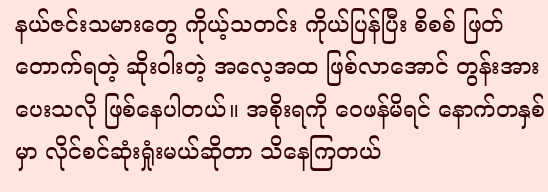နယ်ဇင်းသမားတွေ ကိုယ့်သတင်း ကိုယ်ပြန်ပြီး စိစစ် ဖြတ်တောက်ရတဲ့ ဆိုးဝါးတဲ့ အလေ့အထ ဖြစ်လာအောင် တွန်းအားပေးသလို ဖြစ်နေပါတယ်။ အစိုးရကို ဝေဖန်မိရင် နောက်တနှစ်မှာ လိုင်စင်ဆုံးရှုံးမယ်ဆိုတာ သိနေကြတယ်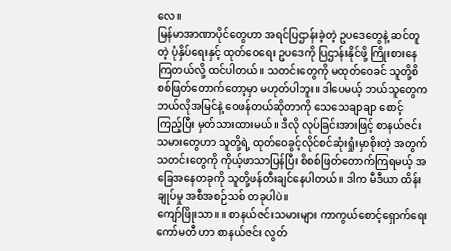လေ။
မြန်မာအာဏာပိုင်တွေဟာ အရင်ပြဌာန်းခဲ့တဲ့ ဥပဒေတွေနဲ့ ဆင်တူတဲ့ ပုံနှိပ်ရေးနှင့် ထုတ်ဝေရေး ဥပဒေကို ပြဌာန်းနိုင်ဖို့ ကြိုးစားနေကြတယ်လို့ ထင်ပါတယ်။ သတင်းတွေကို မထုတ်ဝေခင် သူတို့စိစစ်ဖြတ်တောက်တော့မှာ မဟုတ်ပါဘူး။ ဒါပေမယ့် ဘယ်သူတွေက ဘယ်လိုအမြင်နဲ့ ဝေဖန်တယ်ဆိုတာကို သေသေချာချာ စောင့်ကြည့်ပြီး မှတ်သားထားမယ်။ ဒီလို လုပ်ခြင်းအားဖြင့် စာနယ်ဇင်းသမားတွေဟာ သူတို့ရဲ့ ထုတ်ဝေခွင့်လိုင်စင်ဆုံးရှုံးမှာစိုးတဲ့ အတွက် သတင်းတွေကို ကိုယ့်ဖာသာပြန်ပြီး စိစစ်ဖြတ်တောက်ကြရမယ့် အခြေအနေတခုကို သူတို့ဖန်တီးချင်နေပါတယ်။ ဒါက မီဒီယာ ထိန်းချုပ်မှု အစီအစဉ်သစ် တခုပါပဲ။
ကျော်ဖြိုးသာ။ ။ စာနယ်ဇင်းသမားများ ကာကွယ်စောင့်ရှောက်ရေးကော်မတီ ဟာ စာနယ်ဇင်း လွတ်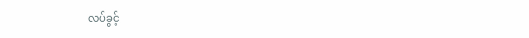လပ်ခွင့်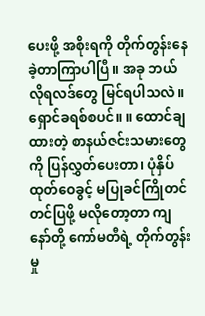ပေးဖို့ အစိုးရကို တိုက်တွန်းနေခဲ့တာကြာပါပြီ။ အခု ဘယ်လိုရလဒ်တွေ မြင်ရပါသလဲ။
ရှောင်ခရစ်စပင်။ ။ ထောင်ချထားတဲ့ စာနယ်ဇင်းသမားတွေကို ပြန်လွှတ်ပေးတာ၊ ပုံနှိပ်ထုတ်ဝေခွင့် မပြုခင်ကြိုတင် တင်ပြဖို့ မလိုတော့တာ ကျနော်တို့ ကော်မတီရဲ့ တိုက်တွန်းမှု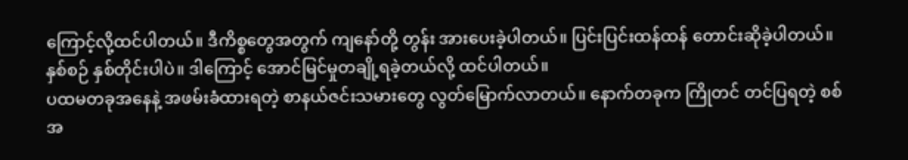ကြောင့်လို့ထင်ပါတယ်။ ဒီကိစ္စတွေအတွက် ကျနော်တို့ တွန်း အားပေးခဲ့ပါတယ်။ ပြင်းပြင်းထန်ထန် တောင်းဆိုခဲ့ပါတယ်။ နှစ်စဉ် နှစ်တိုင်းပါပဲ။ ဒါကြောင့် အောင်မြင်မှုတချို့ရခဲ့တယ်လို့ ထင်ပါတယ်။
ပထမတခုအနေနဲ့ အဖမ်းခံထားရတဲ့ စာနယ်ဇင်းသမားတွေ လွတ်မြောက်လာတယ်။ နောက်တခုက ကြိုတင် တင်ပြရတဲ့ စစ်အ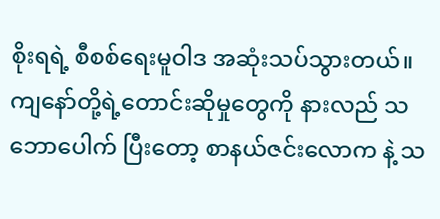စိုးရရဲ့ စီစစ်ရေးမူဝါဒ အဆုံးသပ်သွားတယ်။ ကျနော်တို့ရဲ့တောင်းဆိုမှုတွေကို နားလည် သဘောပေါက် ပြီးတော့ စာနယ်ဇင်းလောက နဲ့ သ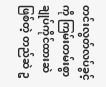တင်းလွတ်လပ်ခွင့်ကို ကြမ်းတမ်းစွာချုပ်ကိုင်ထားဆဲဖြစ်တဲ့ တည်ဆဲ ဥ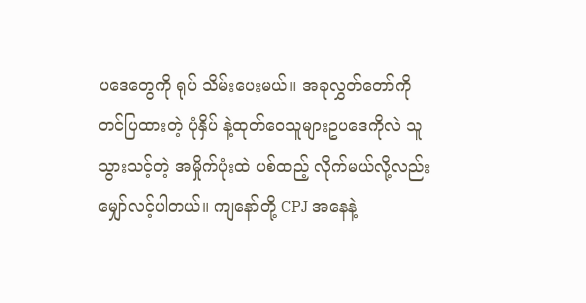ပဒေတွေကို ရုပ် သိမ်းပေးမယ်။ အခုလွှတ်တော်ကို တင်ပြထားတဲ့ ပုံနှိပ် နဲ့ထုတ်ဝေသူများဥပဒေကိုလဲ သူသွားသင့်တဲ့ အမှိုက်ပုံးထဲ ပစ်ထည့် လိုက်မယ်လို့လည်း မျှော်လင့်ပါတယ်။ ကျနော်တို့ CPJ အနေနဲ့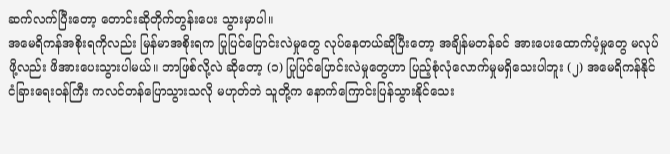ဆက်လက်ပြီးတော့ တောင်းဆိုတိုက်တွန်းပေး သွားမှာပါ။
အမေရိကန်အစိုးရကိုလည်း မြန်မာအစိုးရက ပြုပြင်ပြောင်းလဲမှုတွေ လုပ်နေတယ်ဆိုပြီးတော့ အချိန်မတန်ခင် အားပေးထောက်ပံ့မှုတွေ မလုပ်ဖို့လည်း ဖိအားပေးသွားပါမယ်။ ဘာဖြစ်လို့လဲ ဆိုတော့ (၁) ပြုပြင်ပြောင်းလဲမှုတွေဟာ ပြည့်စုံလုံလောက်မှုမရှိသေးပါဘူး (၂) အမေရိကန်နိုင်ငံခြားရေးဝန်ကြီး ကလင်တန်ပြောသွားသလို မဟုတ်ဘဲ သူတို့က နောက်ကြောင်းပြန်သွားနိုင်သေး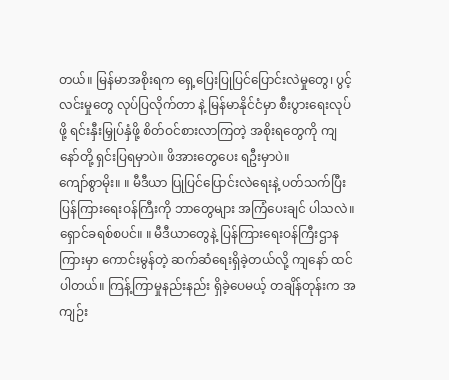တယ်။ မြန်မာအစိုးရက ရှေ့ပြေးပြုပြင်ပြောင်းလဲမှုတွေ၊ ပွင့်လင်းမှုတွေ လုပ်ပြလိုက်တာ နဲ့ မြန်မာနိုင်ငံမှာ စီးပွားရေးလုပ်ဖို့ ရင်းနှီးမြှုပ်နှံဖို့ စိတ်ဝင်စားလာကြတဲ့ အစိုးရတွေကို ကျနော်တို့ ရှင်းပြရမှာပဲ။ ဖိအားတွေပေး ရဦးမှာပဲ။
ကျော်စွာမိုး။ ။ မီဒီယာ ပြုပြင်ပြောင်းလဲရေးနဲ့ ပတ်သက်ပြီး ပြန်ကြားရေးဝန်ကြီးကို ဘာတွေများ အကြံပေးချင် ပါသလဲ။
ရှောင်ခရစ်စပင်။ ။ မီဒီယာတွေနဲ့ ပြန်ကြားရေးဝန်ကြီးဌာနကြားမှာ ကောင်းမွန်တဲ့ ဆက်ဆံရေးရှိခဲ့တယ်လို့ ကျနော် ထင်ပါတယ်။ ကြန့်ကြာမှုနည်းနည်း ရှိခဲ့ပေမယ့် တချိန်တုန်းက အကျဉ်း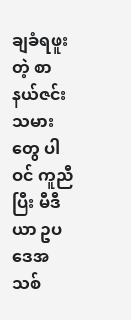ချခံရဖူးတဲ့ စာနယ်ဇင်းသမားတွေ ပါဝင် ကူညီပြီး မီဒီယာ ဥပဒေအသစ်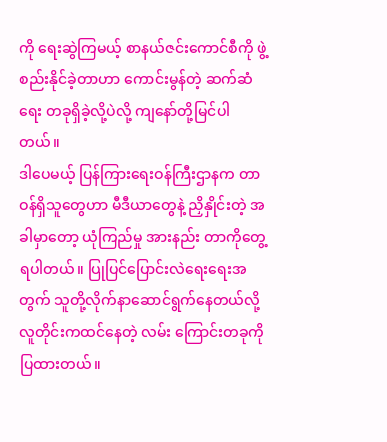ကို ရေးဆွဲကြမယ့် စာနယ်ဇင်းကောင်စီကို ဖွဲ့စည်းနိုင်ခဲ့တာဟာ ကောင်းမွန်တဲ့ ဆက်ဆံရေး တခုရှိခဲ့လို့ပဲလို့ ကျနော်တို့မြင်ပါတယ်။
ဒါပေမယ့် ပြန်ကြားရေးဝန်ကြီးဌာနက တာဝန်ရှိသူတွေဟာ မီဒီယာတွေနဲ့ ညှိနှိုင်းတဲ့ အခါမှာတော့ ယုံကြည်မှု အားနည်း တာကိုတွေ့ရပါတယ်။ ပြုပြင်ပြောင်းလဲရေးရေးအတွက် သူတို့လိုက်နာဆောင်ရွက်နေတယ်လို့ လူတိုင်းကထင်နေတဲ့ လမ်း ကြောင်းတခုကို ပြထားတယ်။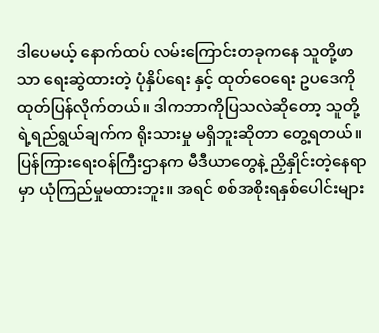ဒါပေမယ့် နောက်ထပ် လမ်းကြောင်းတခုကနေ သူတို့ဖာသာ ရေးဆွဲထားတဲ့ ပုံနှိပ်ရေး နှင့် ထုတ်ဝေရေး ဥပဒေကို ထုတ်ပြန်လိုက်တယ်။ ဒါကဘာကိုပြသလဲဆိုတော့ သူတို့ရဲ့ရည်ရွယ်ချက်က ရိုးသားမှု မရှိဘူးဆိုတာ တွေ့ရတယ်။ ပြန်ကြားရေးဝန်ကြီးဌာနက မီဒီယာတွေနဲ့ ညှိနှိုင်းတဲ့နေရာမှာ ယုံကြည်မှုမထားဘူး။ အရင် စစ်အစိုးရနှစ်ပေါင်းများ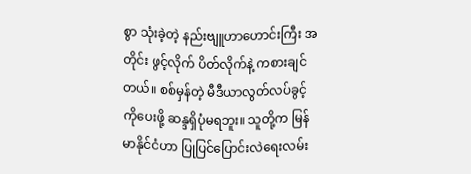စွာ သုံးခဲ့တဲ့ နည်းဗျူဟာဟောင်းကြီး အတိုင်း ဖွင့်လိုက် ပိတ်လိုက်နဲ့ ကစားချင်တယ်။ စစ်မှန်တဲ့ မီဒီယာလွတ်လပ်ခွင့်ကိုပေးဖို့ ဆန္ဒရှိပုံမရဘူး။ သူတို့က မြန်မာနိုင်ငံဟာ ပြုပြင်ပြောင်းလဲရေးလမ်း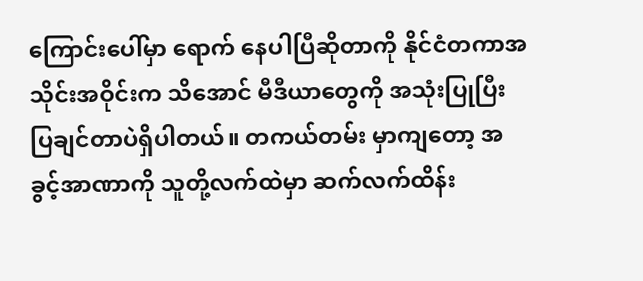ကြောင်းပေါ်မှာ ရောက် နေပါပြီဆိုတာကို နိုင်ငံတကာအသိုင်းအဝိုင်းက သိအောင် မီဒီယာတွေကို အသုံးပြုပြီး ပြချင်တာပဲရှိပါတယ်။ တကယ်တမ်း မှာကျတော့ အခွင့်အာဏာကို သူတို့လက်ထဲမှာ ဆက်လက်ထိန်း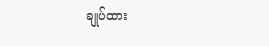ချုပ်ထား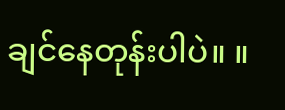ချင်နေတုန်းပါပဲ။ ။